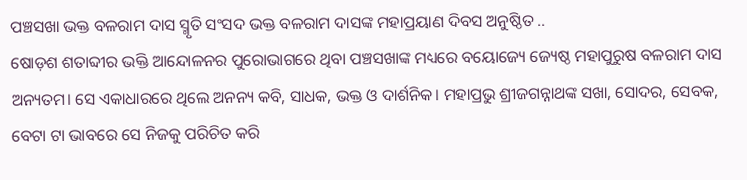ପଞ୍ଚସଖା ଭକ୍ତ ବଳରାମ ଦାସ ସ୍ମୃତି ସଂସଦ ଭକ୍ତ ବଳରାମ ଦାସଙ୍କ ମହାପ୍ରୟାଣ ଦିବସ ଅନୁଷ୍ଠିତ ..
ଷୋଡ଼ଶ ଶତାବ୍ଦୀର ଭକ୍ତି ଆନ୍ଦୋଳନର ପୁରୋଭାଗରେ ଥିବା ପଞ୍ଚସଖାଙ୍କ ମଧ୍ୟରେ ବୟୋଜ୍ୟେ ଜ୍ୟେଷ୍ଠ ମହାପୁରୁଷ ବଳରାମ ଦାସ ଅନ୍ୟତମ। ସେ ଏକାଧାରରେ ଥିଲେ ଅନନ୍ୟ କବି, ସାଧକ, ଭକ୍ତ ଓ ଦାର୍ଶନିକ। ମହାପ୍ରଭୁ ଶ୍ରୀଜଗନ୍ନାଥଙ୍କ ସଖା, ସୋଦର, ସେବକ, ବେଟା ଟା ଭାବରେ ସେ ନିଜକୁ ପରିଚିତ କରି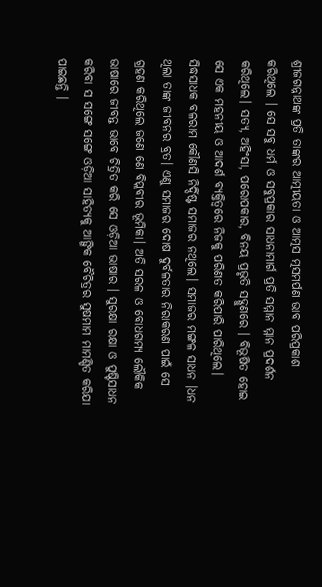ଶ୍ରୀଜଗନ୍ନାଥଙ୍କ ପ୍ରତି ତାଙ୍କର ଆତ୍ମୀୟତା ଓ ଆତ୍ମସ ତ୍ମସମର୍ପଣ ଭାବ ପରିପ୍ରକାଶ କରିଥିଲେ । ସେ ସବୁ ଧର୍ମ ଓ ସବୁପ୍ରକାର ସାଧନାମାର୍ଗ ପ୍ରତି ସମ୍ମାନ ମ୍ମାନ ପ୍ରଦର୍ଶନ କରିଥିଲେ। ସତ୍ୟ, ଅହିଂସା, ପରୋପକାର, ବିନୟ ପ୍ରଭୃତି ସଦ୍ଗୁଣରେ । ବିଭୂଷିତ ହୋଇ ସେ ଏକ ମହନୀୟ ଓ ଆଦର୍ଶ ବ୍ୟକ୍ତିତ୍ୱରେ ନିଜକୁ ପରିଣତ କରିପାରି ପାରିଥିଲେ। ସିଦ୍ଧସାଧକ ବଳରାମ କୌଣସି ନିର୍ଦ୍ଦିଷ୍ଟ ସମାଜର ନଥିଲେ। ସମାଜର ମଙ୍ଗଳ ସାଧନ ।ଧନ ଥିଲା ତାଙ୍କ ଜୀବନର ବ୍ରତ। ଏଣୁ ସମାଜର ଦୋଷ ଦୁର୍ବଳତାର ନିରାକରଣ ପାଇଁ ସେ ଗ୍ରହଣ କରିଥିଲେ ଜଣେ ଣେ ବିପ୍ଲବୀର ଭୂମିକା। ଅତି ସରଳ ଓ ବୋଧଗମ୍ୟ ଲୌକିକ ଭାଷାରେ ଜୀବନ୍ତ ଭାବେ ଚିତ୍ରିତ କରି ସେ ଓଡ଼ିଆ ଭାଷାର । ସୁରକ୍ଷା ରକ୍ଷା ଓ ପୁଷ୍ଟିସାଧନ କରିବା ସ ସଙ୍ଗେ ସଙ୍ଗେ ଓଡ଼ିଆ ସାହିତ୍ୟକୁ ଆଙ୍ଗିକ ବୈଚିତ୍ରର ସୁଷମାମ ମାମଣ୍ଡିତ କରିଯା ପାଇଛନ୍ତି ।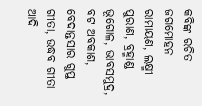କବିଙ୍କ ରଚିତ ଜଗମୋହନ ରାମାୟଣ, ଲକ୍ଷ୍ମୀ ପୁରାଣ, ବ୍ରହ୍ମାଣ୍ଡ ଭୂଗୋଳ, ଭାବସମୁଦ୍ର, ବଟ ଅବକାଶ, ବେଦାନ୍ତସାର ଗୁପ୍ତ ଗୀତା, ଉଦ୍ଧବ ଗୀତା ଆଦି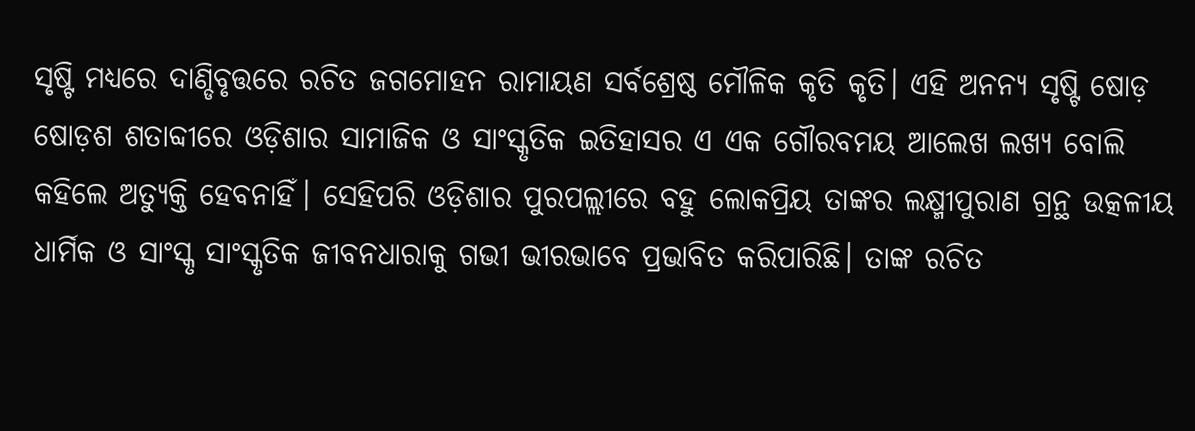ସୃଷ୍ଟି ମଧ୍ୟରେ ଦାଣ୍ଡିବୃତ୍ତରେ ରଚିତ ଜଗମୋହନ ରାମାୟଣ ସର୍ବଶ୍ରେଷ୍ଠ ମୌଳିକ କୃତି କୃତି। ଏହି ଅନନ୍ୟ ସୃଷ୍ଟି ଷୋଡ଼ ଷୋଡ଼ଶ ଶତାବ୍ଦୀରେ ଓଡ଼ିଶାର ସାମାଜିକ ଓ ସାଂସ୍କୃତିକ ଇତିହାସର ଏ ଏକ ଗୌରବମୟ ଆଲେଖ ଲଖ୍ୟ ବୋଲି କହିଲେ ଅତ୍ୟୁକ୍ତି ହେବନାହିଁ। ସେହିପରି ଓଡ଼ିଶାର ପୁରପଲ୍ଲୀରେ ବହୁ ଲୋକପ୍ରିୟ ତାଙ୍କର ଲକ୍ଷ୍ମୀପୁରାଣ ଗ୍ରନ୍ଥ ଉତ୍କଳୀୟ ଧାର୍ମିକ ଓ ସାଂସ୍କୃ ସାଂସ୍କୃତିକ ଜୀବନଧାରାକୁ ଗଭୀ ଭୀରଭାବେ ପ୍ରଭାବିତ କରିପାରିଛି। ତାଙ୍କ ରଚିତ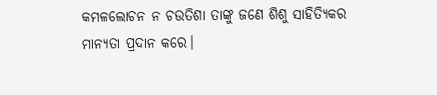କମଳଲୋଚନ ନ ଚଉତିଶା ତାଙ୍କୁ ଜଣେ ଶିଶୁ ସାହିତ୍ୟିକର ମାନ୍ୟତା ପ୍ରଦାନ କରେ।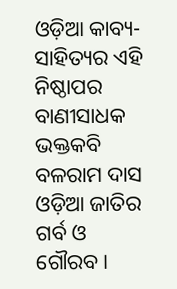ଓଡ଼ିଆ କାବ୍ୟ-ସାହିତ୍ୟର ଏହି ନିଷ୍ଠାପର ବାଣୀସାଧକ ଭକ୍ତକବି ବଳରାମ ଦାସ ଓଡ଼ିଆ ଜାତିର ଗର୍ବ ଓ ଗୌରବ।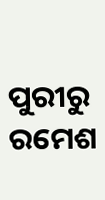ପୁରୀରୁ ରମେଶ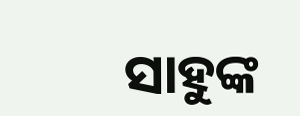ସାହୁଙ୍କ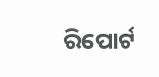ରିପୋର୍ଟ